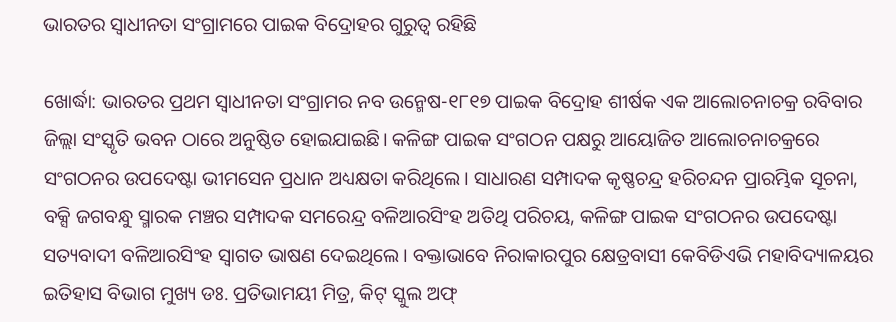ଭାରତର ସ୍ୱାଧୀନତା ସଂଗ୍ରାମରେ ପାଇକ ବିଦ୍ରୋହର ଗୁରୁତ୍ବ ରହିଛି

ଖୋର୍ଦ୍ଧା: ଭାରତର ପ୍ରଥମ ସ୍ୱାଧୀନତା ସଂଗ୍ରାମର ନବ ଉନ୍ମେଷ-୧୮୧୭ ପାଇକ ବିଦ୍ରୋହ ଶୀର୍ଷକ ଏକ ଆଲୋଚନାଚକ୍ର ରବିବାର ଜିଲ୍ଲା ସଂସ୍କୃତି ଭବନ ଠାରେ ଅନୁଷ୍ଠିତ ହୋଇଯାଇଛି। କଳିଙ୍ଗ ପାଇକ ସଂଗଠନ ପକ୍ଷରୁ ଆୟୋଜିତ ଆଲୋଚନାଚକ୍ରରେ ସଂଗଠନର ଉପଦେଷ୍ଟା ଭୀମସେନ ପ୍ରଧାନ ଅଧ୍ୟକ୍ଷତା କରିଥିଲେ। ସାଧାରଣ ସମ୍ପାଦକ କୃଷ୍ଣଚନ୍ଦ୍ର ହରିଚନ୍ଦନ ପ୍ରାରମ୍ଭିକ ସୂଚନା, ବକ୍ସି ଜଗବନ୍ଧୁ ସ୍ମାରକ ମଞ୍ଚର ସମ୍ପାଦକ ସମରେନ୍ଦ୍ର ବଳିଆରସିଂହ ଅତିଥି ପରିଚୟ, କଳିଙ୍ଗ ପାଇକ ସଂଗଠନର ଉପଦେଷ୍ଟା ସତ୍ୟବାଦୀ ବଳିଆରସିଂହ ସ୍ୱାଗତ ଭାଷଣ ଦେଇଥିଲେ। ବକ୍ତାଭାବେ ନିରାକାରପୁର କ୍ଷେତ୍ରବାସୀ କେବିଡିଏଭି ମହାବିଦ୍ୟାଳୟର ଇତିହାସ ବିଭାଗ ମୁଖ୍ୟ ଡଃ. ପ୍ରତିଭାମୟୀ ମିତ୍ର, କିଟ୍ ସ୍କୁଲ ଅଫ୍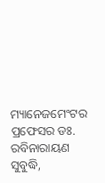ମ୍ୟାନେଜମେଂଟର ପ୍ରଫେସର ଡଃ. ରବିନାରାୟଣ ସୁବୁଦ୍ଧି,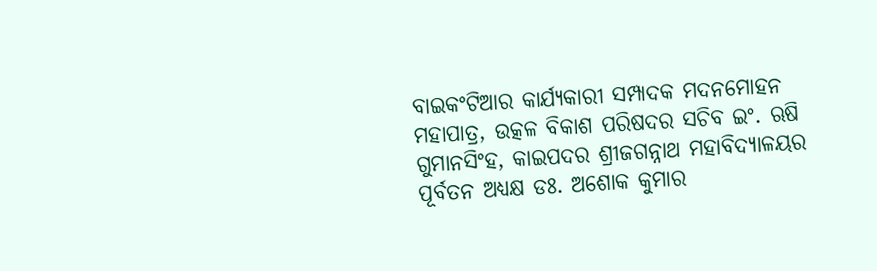ବାଇକଂଟିଆର କାର୍ଯ୍ୟକାରୀ ସମ୍ପାଦକ ମଦନମୋହନ ମହାପାତ୍ର, ଉତ୍କଳ ବିକାଶ ପରିଷଦର ସଚିବ ଇଂ. ଋଷି ଗୁମାନସିଂହ, କାଇପଦର ଶ୍ରୀଜଗନ୍ନାଥ ମହାବିଦ୍ୟାଳୟର ପୂର୍ବତନ ଅଧ୍ୟକ୍ଷ ଡଃ. ଅଶୋକ କୁମାର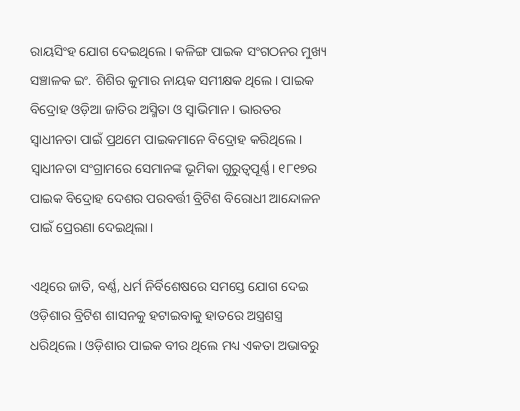ରାୟସିଂହ ଯୋଗ ଦେଇଥିଲେ। କଳିଙ୍ଗ ପାଇକ ସଂଗଠନର ମୁଖ୍ୟ ସଞ୍ଚାଳକ ଇଂ. ଶିଶିର କୁମାର ନାୟକ ସମୀକ୍ଷକ ଥିଲେ। ପାଇକ ବିଦ୍ରୋହ ଓଡ଼ିଆ ଜାତିର ଅସ୍ମିତା ଓ ସ୍ୱାଭିମାନ। ଭାରତର ସ୍ବାଧୀନତା ପାଇଁ ପ୍ରଥମେ ପାଇକମାନେ ବିଦ୍ରୋହ କରିଥିଲେ। ସ୍ବାଧୀନତା ସଂଗ୍ରାମରେ ସେମାନଙ୍କ ଭୂମିକା ଗୁରୁତ୍ବପୂର୍ଣ୍ଣ। ୧୮୧୭ର ପାଇକ ବିଦ୍ରୋହ ଦେଶର ପରବର୍ତ୍ତୀ ବ୍ରିଟିଶ ବିରୋଧୀ ଆନ୍ଦୋଳନ ପାଇଁ ପ୍ରେରଣା ଦେଇଥିଲା।

ଏଥିରେ ଜାତି, ବର୍ଣ୍ଣ, ଧର୍ମ ନିର୍ବିଶେଷରେ ସମସ୍ତେ ଯୋଗ ଦେଇ ଓଡ଼ିଶାର ବ୍ରିଟିଶ ଶାସନକୁ ହଟାଇବାକୁ ହାତରେ ଅସ୍ତ୍ରଶସ୍ତ୍ର ଧରିଥିଲେ। ଓଡ଼ିଶାର ପାଇକ ବୀର ଥିଲେ ମଧ୍ୟ ଏକତା ଅଭାବରୁ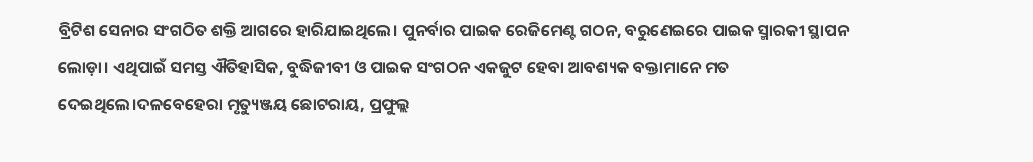ବ୍ରିଟିଶ ସେନାର ସଂଗଠିତ ଶକ୍ତି ଆଗରେ ହାରିଯାଇଥିଲେ। ପୁନର୍ବାର ପାଇକ ରେଜିମେଣ୍ଟ ଗଠନ, ବରୁଣେଇରେ ପାଇକ ସ୍ମାରକୀ ସ୍ଥାପନ ଲୋଡ଼ା। ଏଥିପାଇଁ ସମସ୍ତ ଐତିହାସିକ, ବୁଦ୍ଧିଜୀବୀ ଓ ପାଇକ ସଂଗଠନ ଏକଜୁଟ ହେବା ଆବଶ୍ୟକ ବକ୍ତାମାନ‌େ ମତ ଦେଇଥିଲେ।ଦଳବେହେରା ମୃତ୍ୟୁଞ୍ଜୟ ଛୋଟରାୟ, ପ୍ରଫୁଲ୍ଲ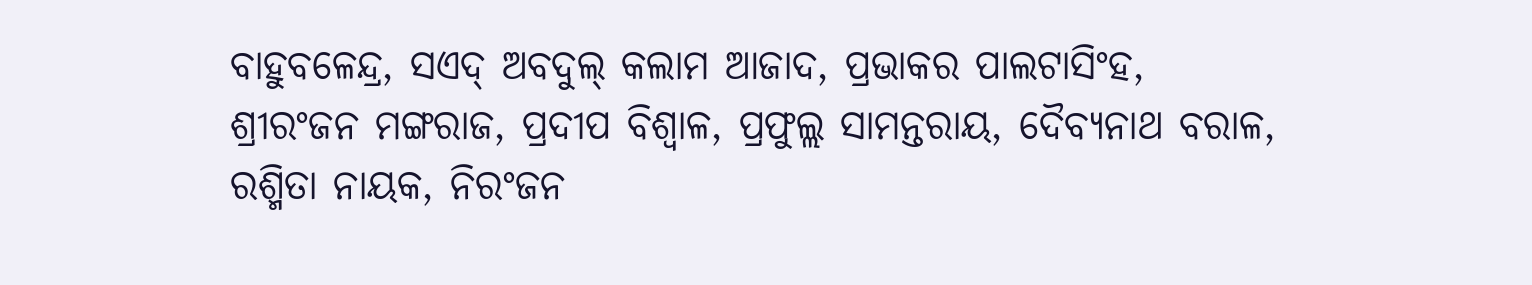ବାହୁବଳେନ୍ଦ୍ର, ସଏଦ୍ ଅବଦୁଲ୍ କଲାମ ଆଜାଦ, ପ୍ରଭାକର ପାଲଟାସିଂହ, ଶ୍ରୀରଂଜନ ମଙ୍ଗରାଜ, ପ୍ରଦୀପ ବିଶ୍ୱାଳ, ପ୍ରଫୁଲ୍ଲ ସାମନ୍ତରାୟ, ଦୈବ୍ୟନାଥ ବରାଳ, ରଶ୍ମିତା ନାୟକ, ନିରଂଜନ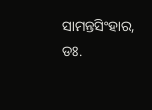ସାମନ୍ତସିଂହାର, ଡଃ.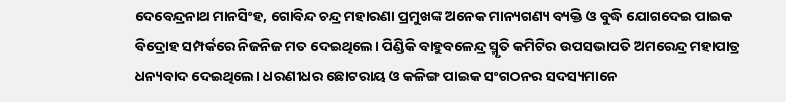ଦେବେନ୍ଦ୍ରନାଥ ମାନସିଂହ, ଗୋବିନ୍ଦ ଚନ୍ଦ୍ର ମହାରଣା ପ୍ରମୁଖଙ୍କ ଅନେକ ମାନ୍ୟଗଣ୍ୟ ବ୍ୟକ୍ତି ଓ ବୁଦ୍ଧି ଯୋଗଦେଇ ପାଇକ ବିଦ୍ରୋହ ସମ୍ପର୍କରେ ନିଜନିଜ ମତ ଦେଇଥିଲେ। ପିଣ୍ଡିକି ବାହୁବଳେନ୍ଦ୍ର ସ୍ମୃତି କମିଟିର ଉପସଭାପତି ଅମରେନ୍ଦ୍ର ମହାପାତ୍ର ଧନ୍ୟବାଦ ଦେଇଥିଲେ। ଧରଣୀଧର ଛୋଟରାୟ ଓ କଳିଙ୍ଗ ପାଇକ ସଂଗଠନର ସଦସ୍ୟମାନେ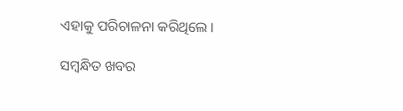ଏହାକୁ ପରିଚାଳନା କରିଥିଲେ।

ସମ୍ବନ୍ଧିତ ଖବର